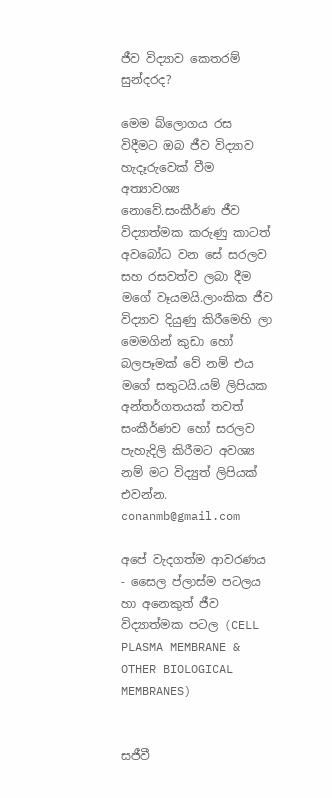ජීව විද්‍යාව කෙතරම් සුන්දරද?

මෙම බ්ලොග‍ය රස විදීමට ඔබ ජීව විද්‍යාව හැදෑරුවෙක් වීම අත්‍යාවශ්‍ය නොවේ.සංකීර්ණ ජීව විද්‍යාත්මක කරුණු කාටත් අවබෝධ වන සේ සරලව සහ රසවත්ව ලබා දීම මගේ වෑයමයි.ලාංකික ජීව විද්‍යාව දියුණු කිරීමෙහි ලා මෙමගින් කුඩා හෝ බලපෑමක් වේ නම් එය මගේ සතුටයි.යම් ලිපියක අන්තර්ගතයක් තවත් සංකීර්ණව හෝ සරලව පැහැදිලි කිරීමට අවශ්‍ය නම් මට විද්‍යුත් ලිපියක් එවන්න.
conanmb@gmail.com

අ‍පේ වැදගත්ම ආවරණය - සෛල ප්ලාස්ම පටලය හා අනෙකුත් ජීව විද්‍යාත්මක පටල (CELL PLASMA MEMBRANE & OTHER BIOLOGICAL MEMBRANES)


සජීවී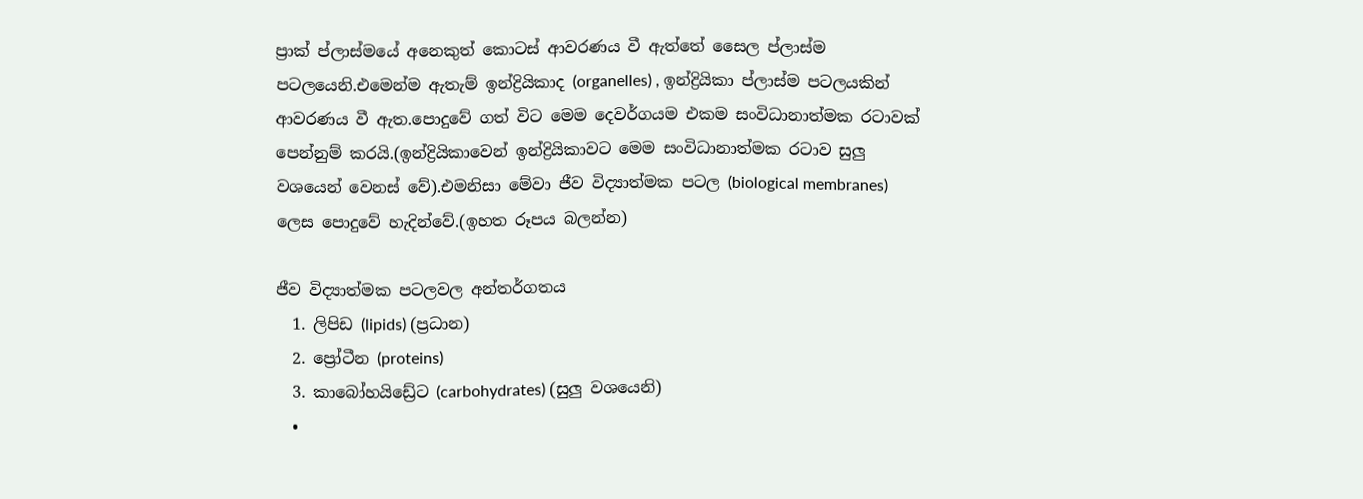ප්‍රාක් ප්ලාස්මයේ අනෙකුත් කොටස් ආවරණය වී ඇත්තේ සෛල ප්ලාස්ම පටලයෙනි.එමෙන්ම ඇතැම් ඉන්ද්‍රියිකාද (organelles) , ඉන්ද්‍රියිකා ප්ලාස්ම පටලයකින් ආවරණය වී ඇත.පොදුවේ ගත් විට මෙම දෙවර්ගයම එකම සංවිධානාත්මක රටාවක් පෙන්නුම් කරයි.(ඉන්ද්‍රියිකාවෙන් ඉන්ද්‍රියිකාවට මෙම සංවිධානාත්මක රටාව සුලු වශයෙන් වෙනස් වේ).එමනිසා මේවා ජීව විද්‍යාත්මක පටල (biological membranes) ලෙස පොදුවේ හැදින්වේ.(ඉහත රූපය බලන්න)

ජීව විද්‍යාත්මක පටලවල අන්තර්ගතය
  1. ලිපිඩ (lipids) (ප්‍රධාන)
  2. ප්‍රෝටීන (proteins)
  3. කාබෝහයිඩ්‍රේට (carbohydrates) (සුලු වශයෙනි)
  •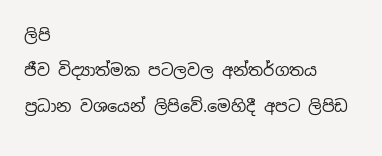ලිපි
ජීව විද්‍යාත්මක පටලවල අන්තර්ගතය ප්‍රධාන වශයෙන් ලිපිවේ.මෙහිදී අපට ලිපිඩ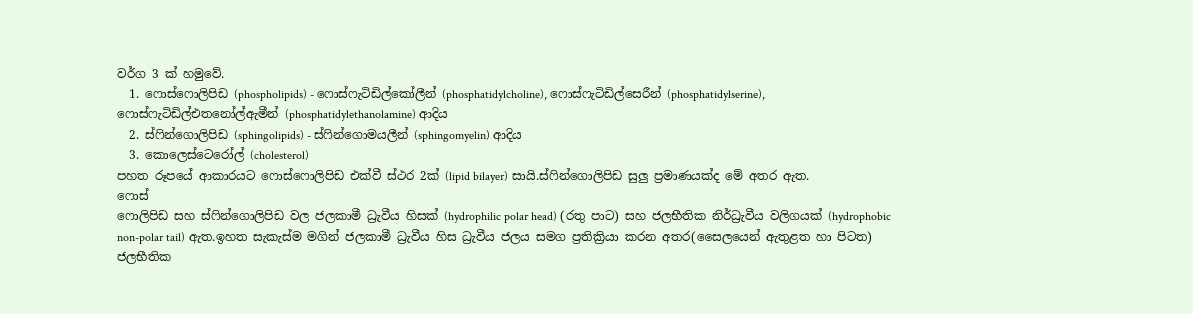වර්ග 3 ක් හමුවේ.
  1. ෆොස්ෆොලිපිඩ (phospholipids) - ෆොස්ෆැටිඩිල්කෝලීන් (phosphatidylcholine), ෆොස්ෆැටිඩිල්සෙරීන් (phosphatidylserine), ෆොස්ෆැටිඩිල්එතනෝල්ඇමීන් (phosphatidylethanolamine) ආදිය
  2. ස්ෆින්ගොලිපිඩ (sphingolipids) - ස්ෆින්ගොමයලීන් (sphingomyelin) ආදිය
  3. කොලෙස්ටෙරෝල් (cholesterol)
පහත රූපයේ ආකාරයට ෆොස්ෆොලිපිඩ එක්වී ස්ථර 2ක් (lipid bilayer) සායි.ස්ෆින්ගොලිපිඩ සුලු ප්‍රමාණයක්ද මේ අතර ඇත.
ෆොස්
ෆොලිපිඩ සහ ස්ෆින්ගොලිපිඩ වල ජලකාමී ධ්‍රැවීය හිසක් (hydrophilic polar head) (රතු පාට) සහ ජලභීතික නිර්ධ්‍රැවීය වලිගයක් (hydrophobic non-polar tail) ඇත.ඉහත සැකැස්ම මගින් ජලකාමී ධ්‍රැවීය හිස ධ්‍රැවීය ජලය සමග ප්‍රතික්‍රියා කරන අතර(සෛලයෙන් ඇතුළත හා පිටත) ජලභීතික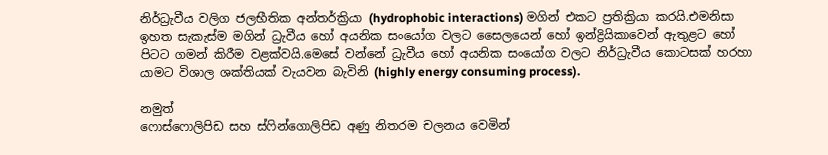නිර්ධ්‍රැවීය වලිග ජලභීතික අන්තර්ක්‍රියා (hydrophobic interactions) මගින් එකට ප්‍රතික්‍රියා කරයි.එමනිසා ඉහත සැකැස්ම මගින් ධ්‍රැවීය හෝ අයනික සංයෝග වලට සෛලයෙන් හෝ ඉන්ද්‍රියිකාවෙන් ඇතුළට හෝ පිටට ගමන් කිරීම වළක්වයි.මෙසේ වන්නේ ධ්‍රැවීය හෝ අයනික සංයෝග වලට නිර්ධ්‍රැවීය කොටසක් හරහා යාමට විශාල ශක්තියක් වැයවන බැවිනි (highly energy consuming process).

නමුත්
ෆොස්ෆොලිපිඩ සහ ස්ෆින්ගොලිපිඩ අණු නිතරම චලනය වෙමින්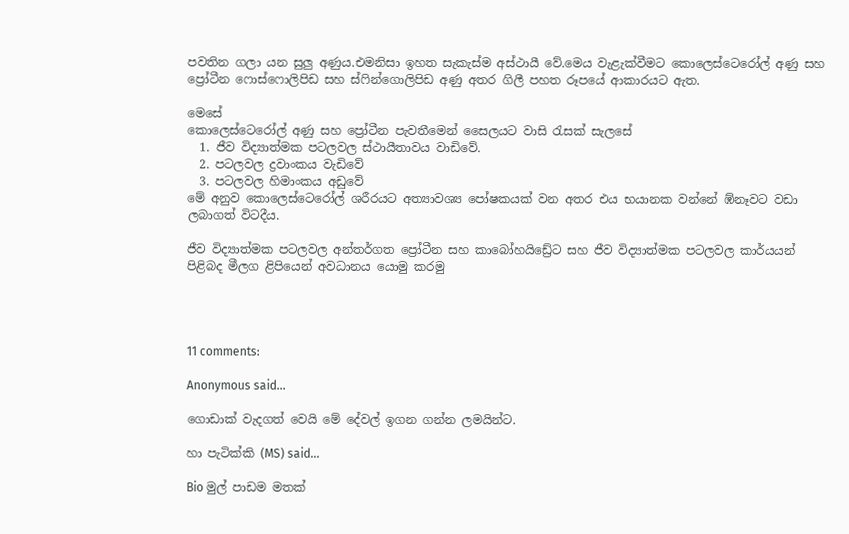පවතින ගලා යන සුලු අණුය.එමනිසා ඉහත සැකැස්ම අස්ථායී වේ.මෙය වැළැක්වීමට කොලෙස්ටෙරෝල් අණු සහ ප්‍රෝටීන ෆොස්ෆොලිපිඩ සහ ස්ෆින්ගොලිපිඩ අණු අතර ගිලී පහත රූපයේ ආකාරයට ඇත.

මෙසේ
කොලෙස්ටෙරෝල් අණු සහ ප්‍රෝටීන පැවතීමෙන් සෛලයට වාසි රැසක් සැලසේ
  1. ජීව විද්‍යාත්මක පටලවල ස්ථායීතාවය වාඩිවේ.
  2. පටලවල ද්‍රවාංකය වැඩිවේ
  3. පටලවල හිමාංකය අඩුවේ
මේ අනුව කොලෙස්ටෙරෝල් ශරීරයට අත්‍යාවශ්‍ය පෝෂකයක් වන අතර එය භයානක වන්නේ ඹ්නෑවට වඩා ලබාගත් විටදීය.

ජීව විද්‍යාත්මක පටලවල අන්තර්ගත ප්‍රෝටීන සහ කාබෝහයිඩ්‍රේට සහ ජීව විද්‍යාත්මක පටලවල කාර්යයන් පිළිබද මීලග ළිපියෙන් අවධානය යොමු කරමු




11 comments:

Anonymous said...

ගොඩාක් වැදගත් වෙයි මේ දේවල් ඉගන ගන්න ලමයින්ට.

හා පැටික්කි (MS) said...

Bio මුල් පාඩම මතක්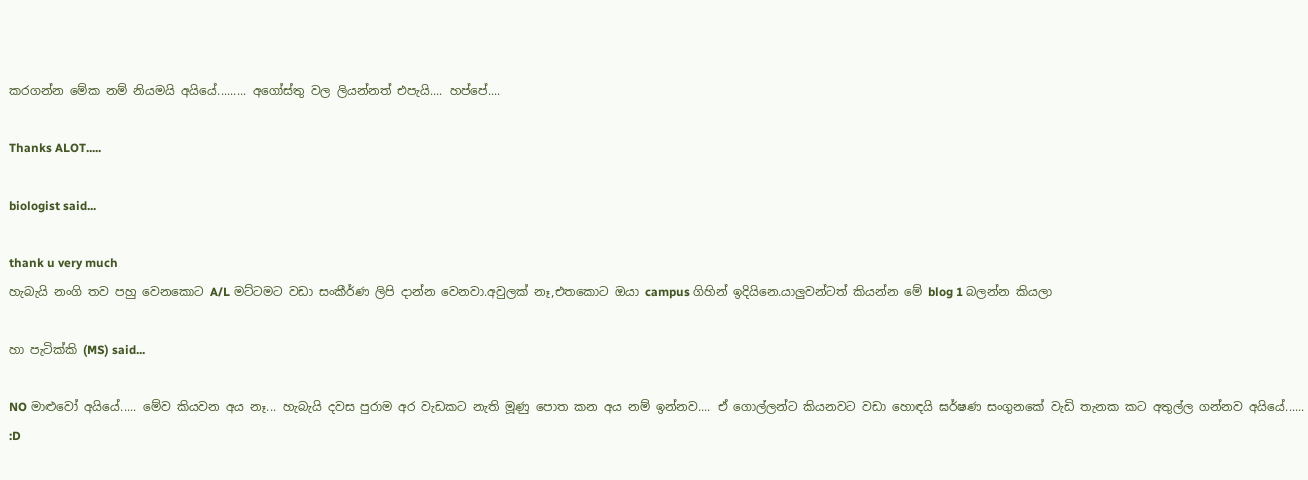කරගන්න මේක නම් නියමයි අයියේ......... අගෝස්තු වල ලියන්නත් එපැයි.... හප්පේ....

Thanks ALOT.....

biologist said...

thank u very much
හැබැයි නංගි තව පහු වෙනකොට A/L මට්ටමට වඩා සංකීර්ණ ලිපි දාන්න වෙනවා.අවුලක් නෑ,එතකොට ඔයා campus ගිහින් ඉදියිනෙ.යාලුවන්ටත් කියන්න මේ blog 1 බලන්න කියලා

හා පැටික්කි (MS) said...

NO මාළුවෝ අයියේ..... මේව කියවන අය නෑ... හැබැයි දවස පුරාම අර වැඩකට නැති මූණු පොත කන අය නම් ඉන්නව.... ඒ ගොල්ලන්ට කියනවට වඩා හොඳයි ඝර්ෂණ සංගුනකේ වැඩි තැනක කට අතුල්ල ගන්නව අයියේ...... :D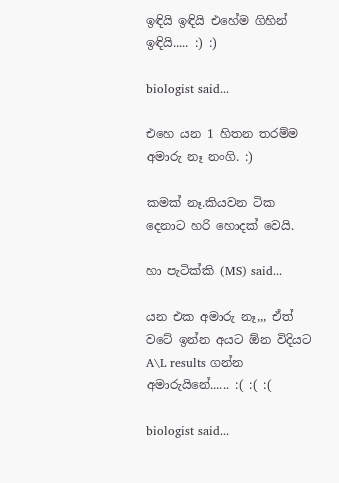ඉඳියි ඉඳියි එහේම ගිහින් ඉඳියි..... :) :)

biologist said...

එහෙ යන 1 හිතන තරම්ම අමාරු නෑ නංගි. :)

කමක් නෑ.කියවන ටික දෙනාට හරි හොදක් වෙයි.

හා පැටික්කි (MS) said...

යන එක අමාරු නෑ,,, ඒත් වටේ ඉන්න අයට ඕන විදියට A\L results ගන්න අමාරුයිනේ...... :( :( :(

biologist said...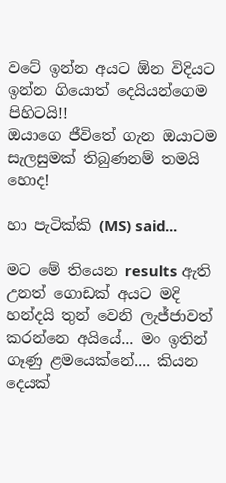වටේ ඉන්න අයට ඕන විදියට ඉන්න ගියොත් දෙයියන්ගෙම පිහිටයි!!
ඔයාගෙ ජීවිතේ ගැන ඔයාටම සැලසුමක් තිබුණනම් තමයි හොද!

හා පැටික්කි (MS) said...

මට මේ තියෙන results ඇති උනත් ගොඩක් අයට මදි හන්දයි තුන් වෙනි ලැජ්ජාවත් කරන්නෙ අයියේ... මං ඉතින් ගෑණු ළමයෙක්නේ.... කියන දෙයක්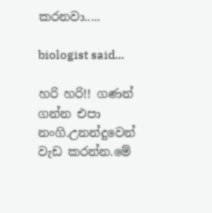කරනවා.....

biologist said...

හරි හරි!! ගණන් ගන්න එපා නංගි.උනන්දුවෙන් වැඩ කරන්න.මේ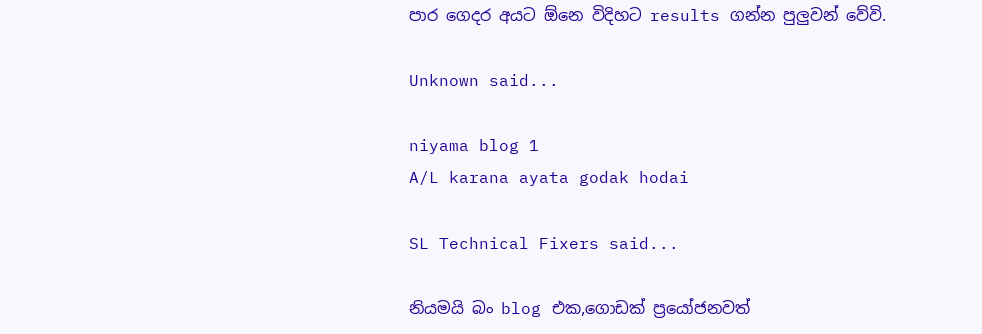පාර ගෙදර අයට ඕනෙ විදිහට results ගන්න පුලුවන් වේවි.

Unknown said...

niyama blog 1
A/L karana ayata godak hodai

SL Technical Fixers said...

නියමයි බං blog එක,ගොඩක් ප්‍රයෝජනවත්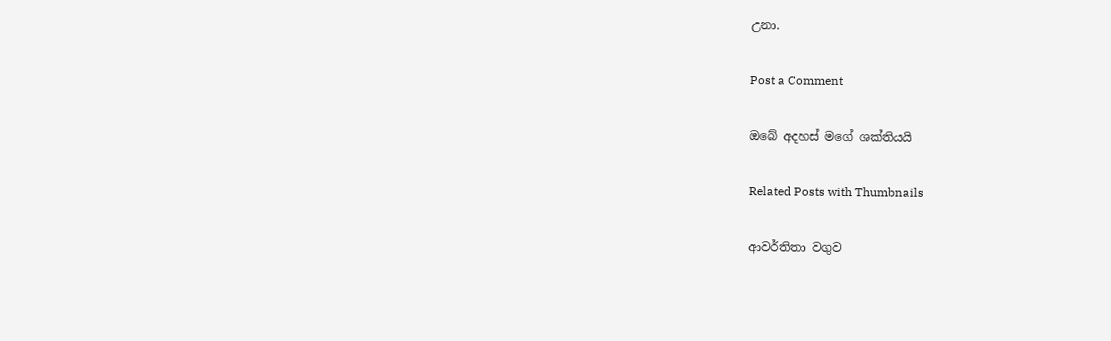උනා.

Post a Comment

ඔබේ අදහස් මගේ ශක්තියයි

Related Posts with Thumbnails

ආවර්තිතා වගුව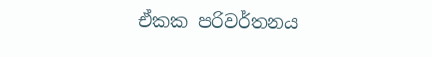ඒකක පරිවර්තනය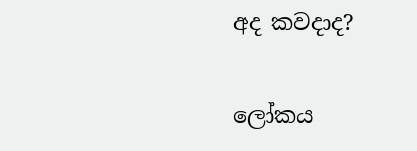අද කවදාද?

ලෝකය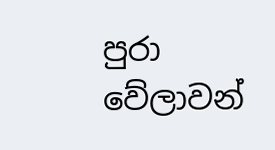පුරා වේලාවන්